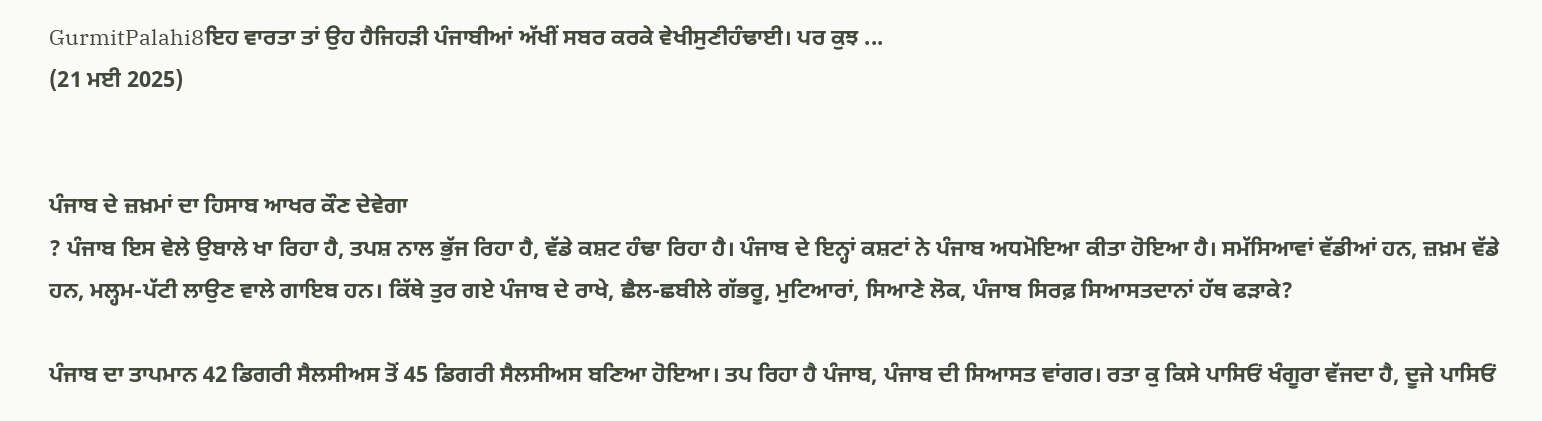GurmitPalahi8ਇਹ ਵਾਰਤਾ ਤਾਂ ਉਹ ਹੈਜਿਹੜੀ ਪੰਜਾਬੀਆਂ ਅੱਖੀਂ ਸਬਰ ਕਰਕੇ ਵੇਖੀਸੁਣੀਹੰਢਾਈ। ਪਰ ਕੁਝ ...
(21 ਮਈ 2025)


ਪੰਜਾਬ ਦੇ ਜ਼ਖ਼ਮਾਂ ਦਾ ਹਿਸਾਬ ਆਖਰ ਕੌਣ ਦੇਵੇਗਾ
? ਪੰਜਾਬ ਇਸ ਵੇਲੇ ਉਬਾਲੇ ਖਾ ਰਿਹਾ ਹੈ, ਤਪਸ਼ ਨਾਲ ਭੁੱਜ ਰਿਹਾ ਹੈ, ਵੱਡੇ ਕਸ਼ਟ ਹੰਢਾ ਰਿਹਾ ਹੈ। ਪੰਜਾਬ ਦੇ ਇਨ੍ਹਾਂ ਕਸ਼ਟਾਂ ਨੇ ਪੰਜਾਬ ਅਧਮੋਇਆ ਕੀਤਾ ਹੋਇਆ ਹੈ। ਸਮੱਸਿਆਵਾਂ ਵੱਡੀਆਂ ਹਨ, ਜ਼ਖ਼ਮ ਵੱਡੇ ਹਨ, ਮਲ੍ਹਮ-ਪੱਟੀ ਲਾਉਣ ਵਾਲੇ ਗਾਇਬ ਹਨ। ਕਿੱਥੇ ਤੁਰ ਗਏ ਪੰਜਾਬ ਦੇ ਰਾਖੇ, ਛੈਲ-ਛਬੀਲੇ ਗੱਭਰੂ, ਮੁਟਿਆਰਾਂ, ਸਿਆਣੇ ਲੋਕ, ਪੰਜਾਬ ਸਿਰਫ਼ ਸਿਆਸਤਦਾਨਾਂ ਹੱਥ ਫੜਾਕੇ?

ਪੰਜਾਬ ਦਾ ਤਾਪਮਾਨ 42 ਡਿਗਰੀ ਸੈਲਸੀਅਸ ਤੋਂ 45 ਡਿਗਰੀ ਸੈਲਸੀਅਸ ਬਣਿਆ ਹੋਇਆ। ਤਪ ਰਿਹਾ ਹੈ ਪੰਜਾਬ, ਪੰਜਾਬ ਦੀ ਸਿਆਸਤ ਵਾਂਗਰ। ਰਤਾ ਕੁ ਕਿਸੇ ਪਾਸਿਓਂ ਖੰਗੂਰਾ ਵੱਜਦਾ ਹੈ, ਦੂਜੇ ਪਾਸਿਓਂ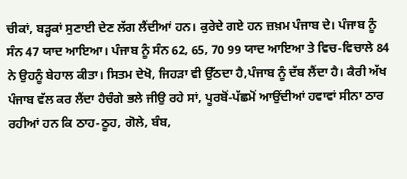ਚੀਕਾਂ, ਬੜ੍ਹਕਾਂ ਸੁਣਾਈ ਦੇਣ ਲੱਗ ਲੈਂਦੀਆਂ ਹਨ। ਕੁਰੇਦੇ ਗਏ ਹਨ ਜ਼ਖ਼ਮ ਪੰਜਾਬ ਦੇ। ਪੰਜਾਬ ਨੂੰ ਸੰਨ 47 ਯਾਦ ਆਇਆ। ਪੰਜਾਬ ਨੂੰ ਸੰਨ 62, 65, 70 99 ਯਾਦ ਆਇਆ ਤੇ ਵਿਚ-ਵਿਚਾਲੇ 84 ਨੇ ਉਹਨੂੰ ਬੇਹਾਲ ਕੀਤਾ। ਸਿਤਮ ਦੇਖੋ, ਜਿਹੜਾ ਵੀ ਉੱਠਦਾ ਹੈ,ਪੰਜਾਬ ਨੂੰ ਦੱਬ ਲੈਂਦਾ ਹੈ। ਕੈਰੀ ਅੱਖ ਪੰਜਾਬ ਵੱਲ ਕਰ ਲੈਂਦਾ ਹੈਚੰਗੇ ਭਲੇ ਜੀਉ ਰਹੇ ਸਾਂ, ਪੂਰਬੋਂ-ਪੱਛਮੋਂ ਆਉਂਦੀਆਂ ਹਵਾਵਾਂ ਸੀਨਾ ਠਾਰ ਰਹੀਆਂ ਹਨ ਕਿ ਠਾਹ-ਠੂਹ, ਗੋਲੇ, ਬੰਬ,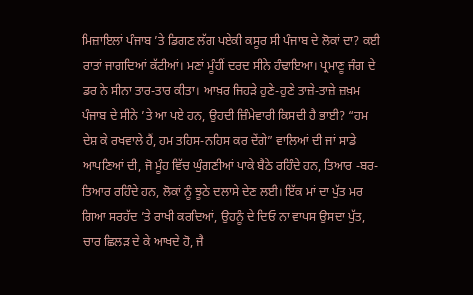ਮਿਜ਼ਾਇਲਾਂ ਪੰਜਾਬ ’ਤੇ ਡਿਗਣ ਲੱਗ ਪਏਕੀ ਕਸੂਰ ਸੀ ਪੰਜਾਬ ਦੇ ਲੋਕਾਂ ਦਾ? ਕਈ ਰਾਤਾਂ ਜਾਗਦਿਆਂ ਕੱਟੀਆਂ। ਮਣਾਂ ਮੂੰਹੀਂ ਦਰਦ ਸੀਨੇ ਹੰਢਾਇਆ। ਪ੍ਰਮਾਣੂ ਜੰਗ ਦੇ ਡਰ ਨੇ ਸੀਨਾ ਤਾਰ-ਤਾਰ ਕੀਤਾ। ਆਖ਼ਰ ਜਿਹੜੇ ਹੁਣੇ-ਹੁਣੇ ਤਾਜ਼ੇ-ਤਾਜ਼ੇ ਜ਼ਖ਼ਮ ਪੰਜਾਬ ਦੇ ਸੀਨੇ ’ਤੇ ਆ ਪਏ ਹਨ, ਉਹਦੀ ਜ਼ਿੰਮੇਵਾਰੀ ਕਿਸਦੀ ਹੈ ਭਾਈ? “ਹਮ ਦੇਸ਼ ਕੇ ਰਖਵਾਲੇ ਹੈਂ, ਹਮ ਤਹਿਸ-ਨਹਿਸ ਕਰ ਦੇਂਗੇ” ਵਾਲਿਆਂ ਦੀ ਜਾਂ ਸਾਡੇ ਆਪਣਿਆਂ ਦੀ, ਜੋ ਮੂੰਹ ਵਿੱਚ ਘੁੰਗਣੀਆਂ ਪਾਕੇ ਬੈਠੇ ਰਹਿੰਦੇ ਹਨ, ਤਿਆਰ -ਬਰ-ਤਿਆਰ ਰਹਿੰਦੇ ਹਨ, ਲੋਕਾਂ ਨੂੰ ਝੂਠੇ ਦਲਾਸੇ ਦੇਣ ਲਈ। ਇੱਕ ਮਾਂ ਦਾ ਪੁੱਤ ਮਰ ਗਿਆ ਸਰਹੱਦ ’ਤੇ ਰਾਖੀ ਕਰਦਿਆਂ, ਉਹਨੂੰ ਦੇ ਦਿਓ ਨਾ ਵਾਪਸ ਉਸਦਾ ਪੁੱਤ, ਚਾਰ ਛਿਲੜ ਦੇ ਕੇ ਆਖਦੇ ਹੋ, ਜੈ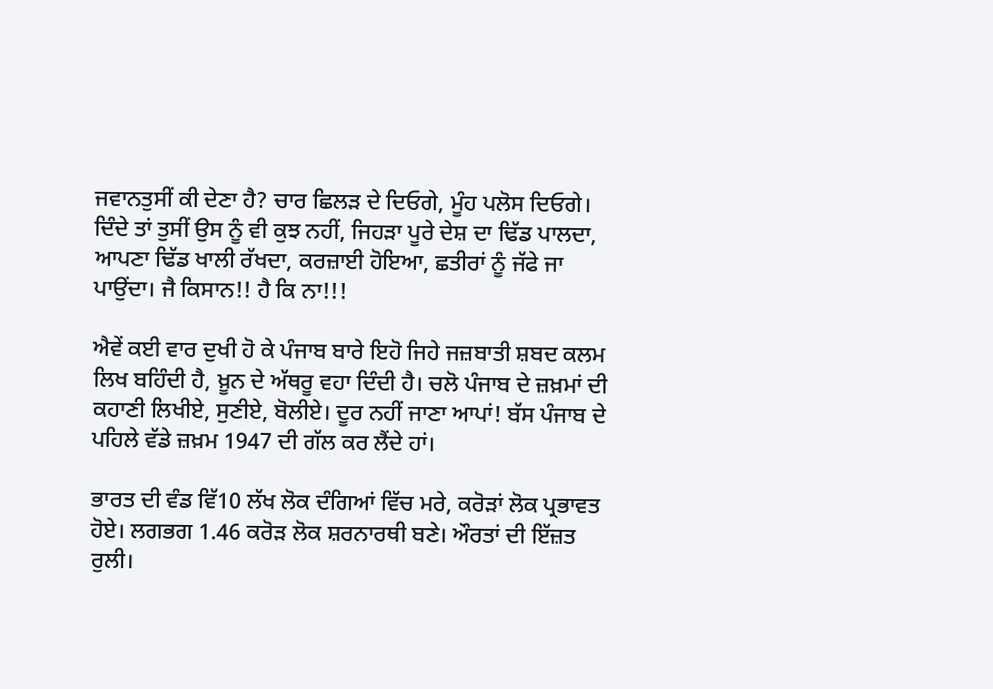ਜਵਾਨਤੁਸੀਂ ਕੀ ਦੇਣਾ ਹੈ? ਚਾਰ ਛਿਲੜ ਦੇ ਦਿਓਗੇ, ਮੂੰਹ ਪਲੋਸ ਦਿਓਗੇ। ਦਿੰਦੇ ਤਾਂ ਤੁਸੀਂ ਉਸ ਨੂੰ ਵੀ ਕੁਝ ਨਹੀਂ, ਜਿਹੜਾ ਪੂਰੇ ਦੇਸ਼ ਦਾ ਢਿੱਡ ਪਾਲਦਾ, ਆਪਣਾ ਢਿੱਡ ਖਾਲੀ ਰੱਖਦਾ, ਕਰਜ਼ਾਈ ਹੋਇਆ, ਛਤੀਰਾਂ ਨੂੰ ਜੱਫੇ ਜਾ ਪਾਉਂਦਾ। ਜੈ ਕਿਸਾਨ!! ਹੈ ਕਿ ਨਾ!!!

ਐਵੇਂ ਕਈ ਵਾਰ ਦੁਖੀ ਹੋ ਕੇ ਪੰਜਾਬ ਬਾਰੇ ਇਹੋ ਜਿਹੇ ਜਜ਼ਬਾਤੀ ਸ਼ਬਦ ਕਲਮ ਲਿਖ ਬਹਿੰਦੀ ਹੈ, ਖ਼ੂਨ ਦੇ ਅੱਥਰੂ ਵਹਾ ਦਿੰਦੀ ਹੈ। ਚਲੋ ਪੰਜਾਬ ਦੇ ਜ਼ਖ਼ਮਾਂ ਦੀ ਕਹਾਣੀ ਲਿਖੀਏ, ਸੁਣੀਏ, ਬੋਲੀਏ। ਦੂਰ ਨਹੀਂ ਜਾਣਾ ਆਪਾਂ! ਬੱਸ ਪੰਜਾਬ ਦੇ ਪਹਿਲੇ ਵੱਡੇ ਜ਼ਖ਼ਮ 1947 ਦੀ ਗੱਲ ਕਰ ਲੈਂਦੇ ਹਾਂ।

ਭਾਰਤ ਦੀ ਵੰਡ ਵਿੱ10 ਲੱਖ ਲੋਕ ਦੰਗਿਆਂ ਵਿੱਚ ਮਰੇ, ਕਰੋੜਾਂ ਲੋਕ ਪ੍ਰਭਾਵਤ ਹੋਏ। ਲਗਭਗ 1.46 ਕਰੋੜ ਲੋਕ ਸ਼ਰਨਾਰਥੀ ਬਣੇ। ਔਰਤਾਂ ਦੀ ਇੱਜ਼ਤ ਰੁਲੀ।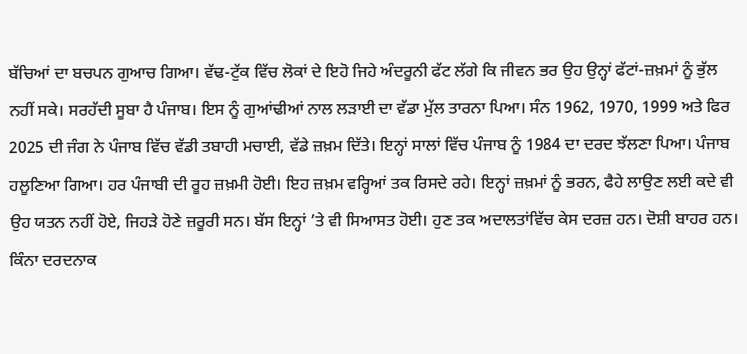ਬੱਚਿਆਂ ਦਾ ਬਚਪਨ ਗੁਆਚ ਗਿਆ। ਵੱਢ-ਟੁੱਕ ਵਿੱਚ ਲੋਕਾਂ ਦੇ ਇਹੋ ਜਿਹੇ ਅੰਦਰੂਨੀ ਫੱਟ ਲੱਗੇ ਕਿ ਜੀਵਨ ਭਰ ਉਹ ਉਨ੍ਹਾਂ ਫੱਟਾਂ-ਜ਼ਖ਼ਮਾਂ ਨੂੰ ਭੁੱਲ ਨਹੀਂ ਸਕੇ। ਸਰਹੱਦੀ ਸੂਬਾ ਹੈ ਪੰਜਾਬ। ਇਸ ਨੂੰ ਗੁਆਂਢੀਆਂ ਨਾਲ ਲੜਾਈ ਦਾ ਵੱਡਾ ਮੁੱਲ ਤਾਰਨਾ ਪਿਆ। ਸੰਨ 1962, 1970, 1999 ਅਤੇ ਫਿਰ 2025 ਦੀ ਜੰਗ ਨੇ ਪੰਜਾਬ ਵਿੱਚ ਵੱਡੀ ਤਬਾਹੀ ਮਚਾਈ, ਵੱਡੇ ਜ਼ਖ਼ਮ ਦਿੱਤੇ। ਇਨ੍ਹਾਂ ਸਾਲਾਂ ਵਿੱਚ ਪੰਜਾਬ ਨੂੰ 1984 ਦਾ ਦਰਦ ਝੱਲਣਾ ਪਿਆ। ਪੰਜਾਬ ਹਲੂਣਿਆ ਗਿਆ। ਹਰ ਪੰਜਾਬੀ ਦੀ ਰੂਹ ਜ਼ਖ਼ਮੀ ਹੋਈ। ਇਹ ਜ਼ਖ਼ਮ ਵਰ੍ਹਿਆਂ ਤਕ ਰਿਸਦੇ ਰਹੇ। ਇਨ੍ਹਾਂ ਜ਼ਖ਼ਮਾਂ ਨੂੰ ਭਰਨ, ਫੈਹੇ ਲਾਉਣ ਲਈ ਕਦੇ ਵੀ ਉਹ ਯਤਨ ਨਹੀਂ ਹੋਏ, ਜਿਹੜੇ ਹੋਣੇ ਜ਼ਰੂਰੀ ਸਨ। ਬੱਸ ਇਨ੍ਹਾਂ ’ਤੇ ਵੀ ਸਿਆਸਤ ਹੋਈ। ਹੁਣ ਤਕ ਅਦਾਲਤਾਂਵਿੱਚ ਕੇਸ ਦਰਜ਼ ਹਨ। ਦੋਸ਼ੀ ਬਾਹਰ ਹਨ। ਕਿੰਨਾ ਦਰਦਨਾਕ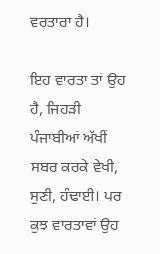ਵਰਤਾਰਾ ਹੈ।

ਇਹ ਵਾਰਤਾ ਤਾਂ ਉਹ ਹੈ, ਜਿਹੜੀ ਪੰਜਾਬੀਆਂ ਅੱਖੀਂ ਸਬਰ ਕਰਕੇ ਵੇਖੀ, ਸੁਣੀ, ਹੰਢਾਈ। ਪਰ ਕੁਝ ਵਾਰਤਾਵਾਂ ਉਹ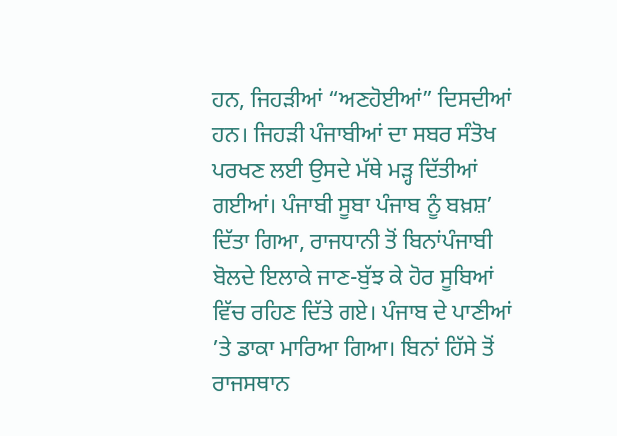ਹਨ, ਜਿਹੜੀਆਂ “ਅਣਹੋਈਆਂ” ਦਿਸਦੀਆਂ ਹਨ। ਜਿਹੜੀ ਪੰਜਾਬੀਆਂ ਦਾ ਸਬਰ ਸੰਤੋਖ ਪਰਖਣ ਲਈ ਉਸਦੇ ਮੱਥੇ ਮੜ੍ਹ ਦਿੱਤੀਆਂ ਗਈਆਂ। ਪੰਜਾਬੀ ਸੂਬਾ ਪੰਜਾਬ ਨੂੰ ਬਖ਼ਸ਼’ ਦਿੱਤਾ ਗਿਆ, ਰਾਜਧਾਨੀ ਤੋਂ ਬਿਨਾਂਪੰਜਾਬੀ ਬੋਲਦੇ ਇਲਾਕੇ ਜਾਣ-ਬੁੱਝ ਕੇ ਹੋਰ ਸੂਬਿਆਂ ਵਿੱਚ ਰਹਿਣ ਦਿੱਤੇ ਗਏ। ਪੰਜਾਬ ਦੇ ਪਾਣੀਆਂ ’ਤੇ ਡਾਕਾ ਮਾਰਿਆ ਗਿਆ। ਬਿਨਾਂ ਹਿੱਸੇ ਤੋਂ ਰਾਜਸਥਾਨ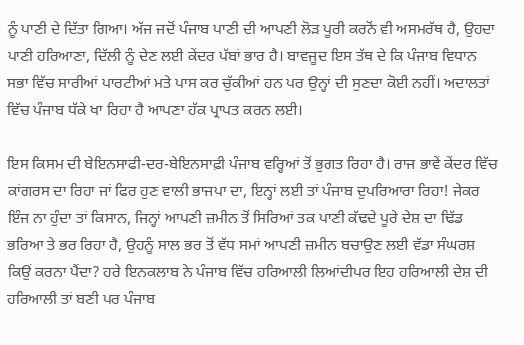ਨੂੰ ਪਾਣੀ ਦੇ ਦਿੱਤਾ ਗਿਆ। ਅੱਜ ਜਦੋਂ ਪੰਜਾਬ ਪਾਣੀ ਦੀ ਆਪਣੀ ਲੋੜ ਪੂਰੀ ਕਰਨੋਂ ਵੀ ਅਸਮਰੱਥ ਹੈ, ਉਹਦਾ ਪਾਣੀ ਹਰਿਆਣਾ, ਦਿੱਲੀ ਨੂੰ ਦੇਣ ਲਈ ਕੇਂਦਰ ਪੱਬਾਂ ਭਾਰ ਹੈ। ਬਾਵਜੂਦ ਇਸ ਤੱਥ ਦੇ ਕਿ ਪੰਜਾਬ ਵਿਧਾਨ ਸਭਾ ਵਿੱਚ ਸਾਰੀਆਂ ਪਾਰਟੀਆਂ ਮਤੇ ਪਾਸ ਕਰ ਚੁੱਕੀਆਂ ਹਨ ਪਰ ਉਨ੍ਹਾਂ ਦੀ ਸੁਣਦਾ ਕੋਈ ਨਹੀਂ। ਅਦਾਲਤਾਂ ਵਿੱਚ ਪੰਜਾਬ ਧੱਕੇ ਖਾ ਰਿਹਾ ਹੈ ਆਪਣਾ ਹੱਕ ਪ੍ਰਾਪਤ ਕਰਨ ਲਈ।

ਇਸ ਕਿਸਮ ਦੀ ਬੇਇਨਸਾਫੀ-ਦਰ-ਬੇਇਨਸਾਫ਼ੀ ਪੰਜਾਬ ਵਰ੍ਹਿਆਂ ਤੋਂ ਭੁਗਤ ਰਿਹਾ ਹੈ। ਰਾਜ ਭਾਵੇਂ ਕੇਂਦਰ ਵਿੱਚ ਕਾਂਗਰਸ ਦਾ ਰਿਹਾ ਜਾਂ ਫਿਰ ਹੁਣ ਵਾਲੀ ਭਾਜਪਾ ਦਾ, ਇਨ੍ਹਾਂ ਲਈ ਤਾਂ ਪੰਜਾਬ ਦੁਪਰਿਆਰਾ ਰਿਹਾ! ਜੇਕਰ ਇੰਜ ਨਾ ਹੁੰਦਾ ਤਾਂ ਕਿਸਾਨ, ਜਿਨ੍ਹਾਂ ਆਪਣੀ ਜ਼ਮੀਨ ਤੋਂ ਸਿਰਿਆਂ ਤਕ ਪਾਣੀ ਕੱਢਦੇ ਪੂਰੇ ਦੇਸ਼ ਦਾ ਢਿੱਡ ਭਰਿਆ ਤੇ ਭਰ ਰਿਹਾ ਹੈ, ਉਹਨੂੰ ਸਾਲ ਭਰ ਤੋਂ ਵੱਧ ਸਮਾਂ ਆਪਣੀ ਜ਼ਮੀਨ ਬਚਾਉਣ ਲਈ ਵੱਡਾ ਸੰਘਰਸ਼ ਕਿਉਂ ਕਰਨਾ ਪੈਂਦਾ? ਹਰੇ ਇਨਕਲਾਬ ਨੇ ਪੰਜਾਬ ਵਿੱਚ ਹਰਿਆਲੀ ਲਿਆਂਦੀਪਰ ਇਹ ਹਰਿਆਲੀ ਦੇਸ਼ ਦੀ ਹਰਿਆਲੀ ਤਾਂ ਬਣੀ ਪਰ ਪੰਜਾਬ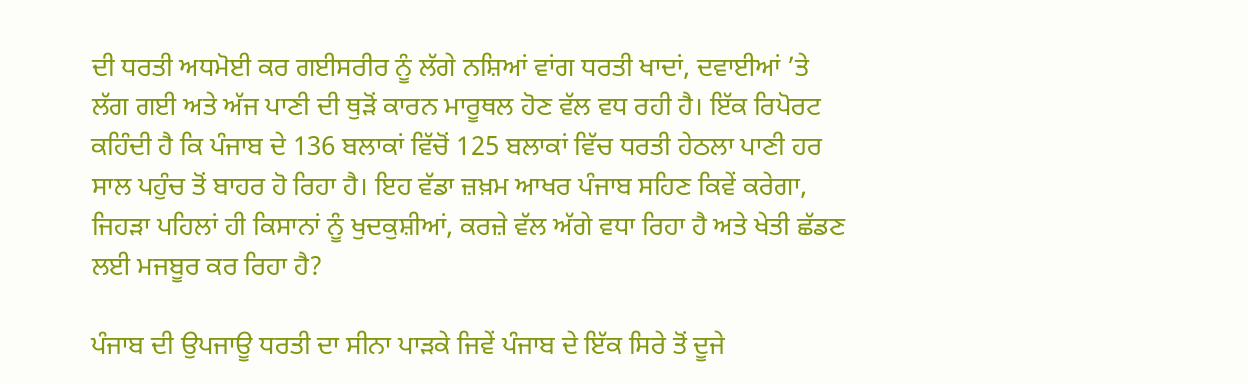ਦੀ ਧਰਤੀ ਅਧਮੋਈ ਕਰ ਗਈਸਰੀਰ ਨੂੰ ਲੱਗੇ ਨਸ਼ਿਆਂ ਵਾਂਗ ਧਰਤੀ ਖਾਦਾਂ, ਦਵਾਈਆਂ ’ਤੇ ਲੱਗ ਗਈ ਅਤੇ ਅੱਜ ਪਾਣੀ ਦੀ ਥੁੜੋਂ ਕਾਰਨ ਮਾਰੂਥਲ ਹੋਣ ਵੱਲ ਵਧ ਰਹੀ ਹੈ। ਇੱਕ ਰਿਪੋਰਟ ਕਹਿੰਦੀ ਹੈ ਕਿ ਪੰਜਾਬ ਦੇ 136 ਬਲਾਕਾਂ ਵਿੱਚੋਂ 125 ਬਲਾਕਾਂ ਵਿੱਚ ਧਰਤੀ ਹੇਠਲਾ ਪਾਣੀ ਹਰ ਸਾਲ ਪਹੁੰਚ ਤੋਂ ਬਾਹਰ ਹੋ ਰਿਹਾ ਹੈ। ਇਹ ਵੱਡਾ ਜ਼ਖ਼ਮ ਆਖਰ ਪੰਜਾਬ ਸਹਿਣ ਕਿਵੇਂ ਕਰੇਗਾ, ਜਿਹੜਾ ਪਹਿਲਾਂ ਹੀ ਕਿਸਾਨਾਂ ਨੂੰ ਖੁਦਕੁਸ਼ੀਆਂ, ਕਰਜ਼ੇ ਵੱਲ ਅੱਗੇ ਵਧਾ ਰਿਹਾ ਹੈ ਅਤੇ ਖੇਤੀ ਛੱਡਣ ਲਈ ਮਜਬੂਰ ਕਰ ਰਿਹਾ ਹੈ?

ਪੰਜਾਬ ਦੀ ਉਪਜਾਊ ਧਰਤੀ ਦਾ ਸੀਨਾ ਪਾੜਕੇ ਜਿਵੇਂ ਪੰਜਾਬ ਦੇ ਇੱਕ ਸਿਰੇ ਤੋਂ ਦੂਜੇ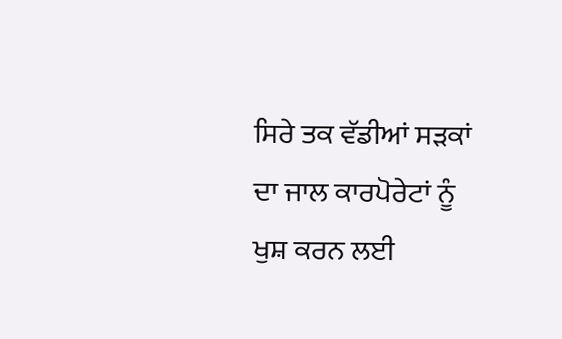ਸਿਰੇ ਤਕ ਵੱਡੀਆਂ ਸੜਕਾਂ ਦਾ ਜਾਲ ਕਾਰਪੋਰੇਟਾਂ ਨੂੰ ਖੁਸ਼ ਕਰਨ ਲਈ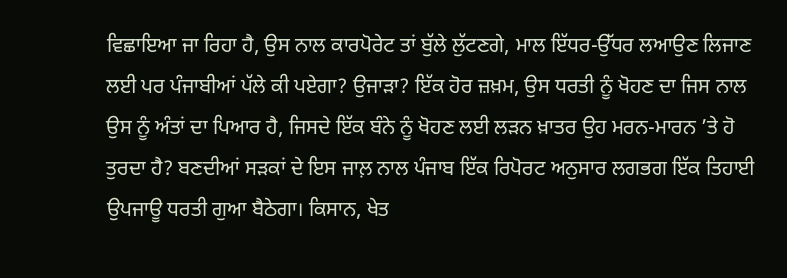ਵਿਛਾਇਆ ਜਾ ਰਿਹਾ ਹੈ, ਉਸ ਨਾਲ ਕਾਰਪੋਰੇਟ ਤਾਂ ਬੁੱਲੇ ਲੁੱਟਣਗੇ, ਮਾਲ ਇੱਧਰ-ਉੱਧਰ ਲਆਉਣ ਲਿਜਾਣ ਲਈ ਪਰ ਪੰਜਾਬੀਆਂ ਪੱਲੇ ਕੀ ਪਏਗਾ? ਉਜਾੜਾ? ਇੱਕ ਹੋਰ ਜ਼ਖ਼ਮ, ਉਸ ਧਰਤੀ ਨੂੰ ਖੋਹਣ ਦਾ ਜਿਸ ਨਾਲ ਉਸ ਨੂੰ ਅੰਤਾਂ ਦਾ ਪਿਆਰ ਹੈ, ਜਿਸਦੇ ਇੱਕ ਬੰਨੇ ਨੂੰ ਖੋਹਣ ਲਈ ਲੜਨ ਖ਼ਾਤਰ ਉਹ ਮਰਨ-ਮਾਰਨ ’ਤੇ ਹੋ ਤੁਰਦਾ ਹੈ? ਬਣਦੀਆਂ ਸੜਕਾਂ ਦੇ ਇਸ ਜਾਲ਼ ਨਾਲ ਪੰਜਾਬ ਇੱਕ ਰਿਪੋਰਟ ਅਨੁਸਾਰ ਲਗਭਗ ਇੱਕ ਤਿਹਾਈ ਉਪਜਾਊ ਧਰਤੀ ਗੁਆ ਬੈਠੇਗਾ। ਕਿਸਾਨ, ਖੇਤ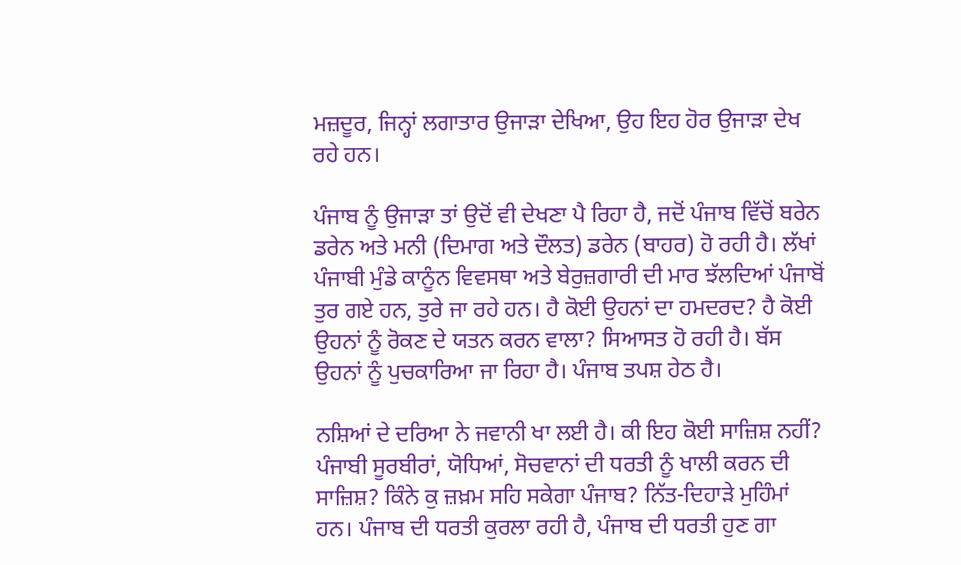ਮਜ਼ਦੂਰ, ਜਿਨ੍ਹਾਂ ਲਗਾਤਾਰ ਉਜਾੜਾ ਦੇਖਿਆ, ਉਹ ਇਹ ਹੋਰ ਉਜਾੜਾ ਦੇਖ ਰਹੇ ਹਨ।

ਪੰਜਾਬ ਨੂੰ ਉਜਾੜਾ ਤਾਂ ਉਦੋਂ ਵੀ ਦੇਖਣਾ ਪੈ ਰਿਹਾ ਹੈ, ਜਦੋਂ ਪੰਜਾਬ ਵਿੱਚੋਂ ਬਰੇਨ ਡਰੇਨ ਅਤੇ ਮਨੀ (ਦਿਮਾਗ ਅਤੇ ਦੌਲਤ) ਡਰੇਨ (ਬਾਹਰ) ਹੋ ਰਹੀ ਹੈ। ਲੱਖਾਂ ਪੰਜਾਬੀ ਮੁੰਡੇ ਕਾਨੂੰਨ ਵਿਵਸਥਾ ਅਤੇ ਬੇਰੁਜ਼ਗਾਰੀ ਦੀ ਮਾਰ ਝੱਲਦਿਆਂ ਪੰਜਾਬੋਂ ਤੁਰ ਗਏ ਹਨ, ਤੁਰੇ ਜਾ ਰਹੇ ਹਨ। ਹੈ ਕੋਈ ਉਹਨਾਂ ਦਾ ਹਮਦਰਦ? ਹੈ ਕੋਈ ਉਹਨਾਂ ਨੂੰ ਰੋਕਣ ਦੇ ਯਤਨ ਕਰਨ ਵਾਲਾ? ਸਿਆਸਤ ਹੋ ਰਹੀ ਹੈ। ਬੱਸ ਉਹਨਾਂ ਨੂੰ ਪੁਚਕਾਰਿਆ ਜਾ ਰਿਹਾ ਹੈ। ਪੰਜਾਬ ਤਪਸ਼ ਹੇਠ ਹੈ।

ਨਸ਼ਿਆਂ ਦੇ ਦਰਿਆ ਨੇ ਜਵਾਨੀ ਖਾ ਲਈ ਹੈ। ਕੀ ਇਹ ਕੋਈ ਸਾਜ਼ਿਸ਼ ਨਹੀਂ? ਪੰਜਾਬੀ ਸੂਰਬੀਰਾਂ, ਯੋਧਿਆਂ, ਸੋਚਵਾਨਾਂ ਦੀ ਧਰਤੀ ਨੂੰ ਖਾਲੀ ਕਰਨ ਦੀ ਸਾਜ਼ਿਸ਼? ਕਿੰਨੇ ਕੁ ਜ਼ਖ਼ਮ ਸਹਿ ਸਕੇਗਾ ਪੰਜਾਬ? ਨਿੱਤ-ਦਿਹਾੜੇ ਮੁਹਿੰਮਾਂ ਹਨ। ਪੰਜਾਬ ਦੀ ਧਰਤੀ ਕੁਰਲਾ ਰਹੀ ਹੈ, ਪੰਜਾਬ ਦੀ ਧਰਤੀ ਹੁਣ ਗਾ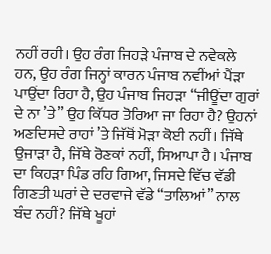ਨਹੀਂ ਰਹੀ। ਉਹ ਰੰਗ ਜਿਹੜੇ ਪੰਜਾਬ ਦੇ ਨਵੇਕਲੇ ਹਨ, ਉਹ ਰੰਗ ਜਿਨ੍ਹਾਂ ਕਾਰਨ ਪੰਜਾਬ ਨਵੀਂਆਂ ਪੈਂੜਾ ਪਾਉਂਦਾ ਰਿਹਾ ਹੈ, ਉਹ ਪੰਜਾਬ ਜਿਹੜਾ “ਜੀਊਂਦਾ ਗੁਰਾਂ ਦੇ ਨਾ ’ਤੇ” ਉਹ ਕਿੱਧਰ ਤੋਰਿਆ ਜਾ ਰਿਹਾ ਹੈ? ਉਹਨਾਂ ਅਣਦਿਸਦੇ ਰਾਹਾਂ ’ਤੇ ਜਿੱਥੋਂ ਮੋੜਾ ਕੋਈ ਨਹੀਂ। ਜਿੱਥੇ ਉਜਾੜਾ ਹੈ, ਜਿੱਥੇ ਰੋਣਕਾਂ ਨਹੀਂ, ਸਿਆਪਾ ਹੈ। ਪੰਜਾਬ ਦਾ ਕਿਹੜਾ ਪਿੰਡ ਰਹਿ ਗਿਆ, ਜਿਸਦੇ ਵਿੱਚ ਵੱਡੀ ਗਿਣਤੀ ਘਰਾਂ ਦੇ ਦਰਵਾਜੇ ਵੱਡੇ “ਤਾਲਿਆਂ” ਨਾਲ ਬੰਦ ਨਹੀਂ? ਜਿੱਥੇ ਖੂਹਾਂ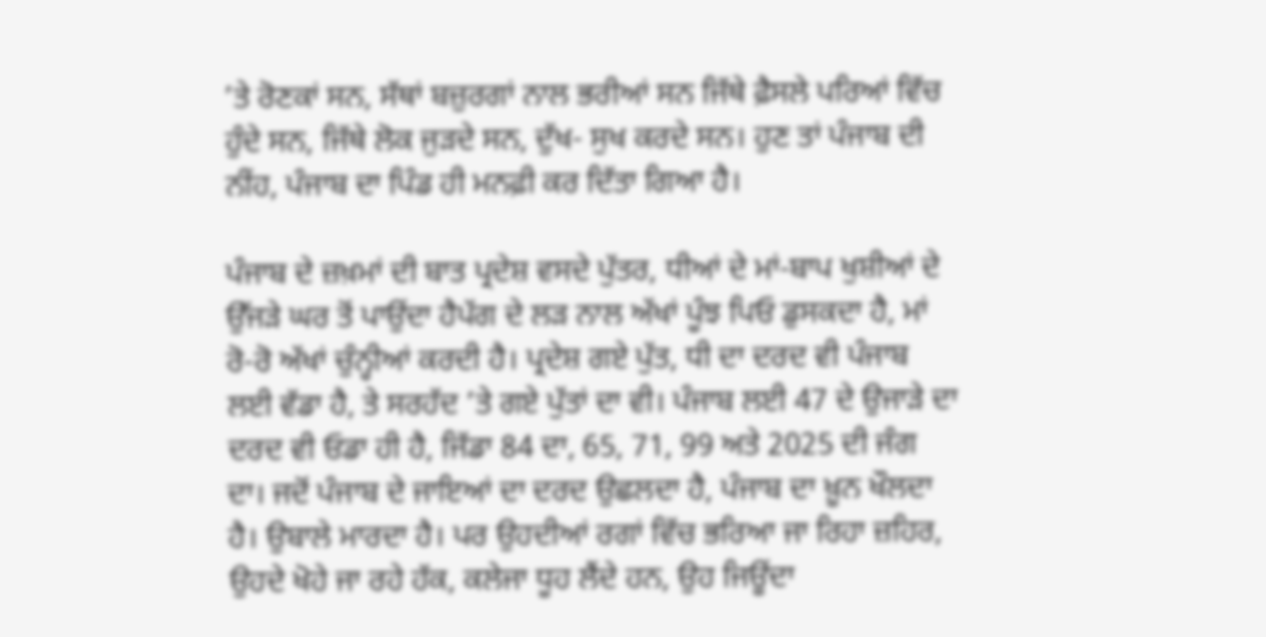’ਤੇ ਰੋਣਕਾਂ ਸਨ, ਸੱਥਾਂ ਬਜ਼ੁਰਗਾਂ ਨਾਲ ਭਰੀਆਂ ਸਨ ਜਿੱਥੇ ਫ਼ੈਸਲੇ ਪਰਿਆਂ ਵਿੱਚ ਹੁੰਦੇ ਸਨ, ਜਿੱਥੇ ਲੋਕ ਜੁੜਦੇ ਸਨ, ਦੁੱਖ- ਸੁਖ ਕਰਦੇ ਸਨ। ਹੁਣ ਤਾਂ ਪੰਜਾਬ ਦੀ ਨੀਂਹ, ਪੰਜਾਬ ਦਾ ਪਿੰਡ ਹੀ ਮਨਫ਼ੀ ਕਰ ਦਿੱਤਾ ਗਿਆ ਹੈ।

ਪੰਜਾਬ ਦੇ ਜ਼ਖ਼ਮਾਂ ਦੀ ਬਾਤ ਪ੍ਰਦੇਸ਼ ਵਸਦੇ ਪੁੱਤਰ, ਧੀਆਂ ਦੇ ਮਾਂ-ਬਾਪ ਖੁਸ਼ੀਆਂ ਦੇ ਉੱਜੜੇ ਘਰ ਤੋਂ ਪਾਉਂਦਾ ਹੈਪੱਗ ਦੇ ਲੜ ਨਾਲ ਅੱਖਾਂ ਪੂੰਝ ਪਿਓ ਡੁਸਕਦਾ ਹੈ, ਮਾਂ ਰੋ-ਰੋ ਅੱਖਾਂ ਚੁੰਨ੍ਹੀਆਂ ਕਰਦੀ ਹੈ। ਪ੍ਰਦੇਸ਼ ਗਏ ਪੁੱਤ, ਧੀ ਦਾ ਦਰਦ ਵੀ ਪੰਜਾਬ ਲਈ ਵੱਡਾ ਹੈ, ਤੇ ਸਰਹੱਦ ’ਤੇ ਗਏ ਪੁੱਤਾਂ ਦਾ ਵੀ। ਪੰਜਾਬ ਲਈ 47 ਦੇ ਉਜਾੜੇ ਦਾ ਦਰਦ ਵੀ ਓਡਾ ਹੀ ਹੈ, ਜਿੱਡਾ 84 ਦਾ, 65, 71, 99 ਅਤੇ 2025 ਦੀ ਜੰਗ ਦਾ। ਜਦੋਂ ਪੰਜਾਬ ਦੇ ਜਾਇਆਂ ਦਾ ਦਰਦ ਉਛਲਦਾ ਹੈ, ਪੰਜਾਬ ਦਾ ਖ਼ੂਨ ਖੌਲਦਾ ਹੈ। ਉਬਾਲੇ ਮਾਰਦਾ ਹੈ। ਪਰ ਉਹਦੀਆਂ ਰਗਾਂ ਵਿੱਚ ਭਰਿਆ ਜਾ ਰਿਹਾ ਜ਼ਹਿਰ, ਉਹਦੇ ਖੋਹੇ ਜਾ ਰਹੇ ਹੱਕ, ਕਲੇਜਾ ਧੂਹ ਲੈਂਦੇ ਹਨ, ਉਹ ਜਿਊਂਦਾ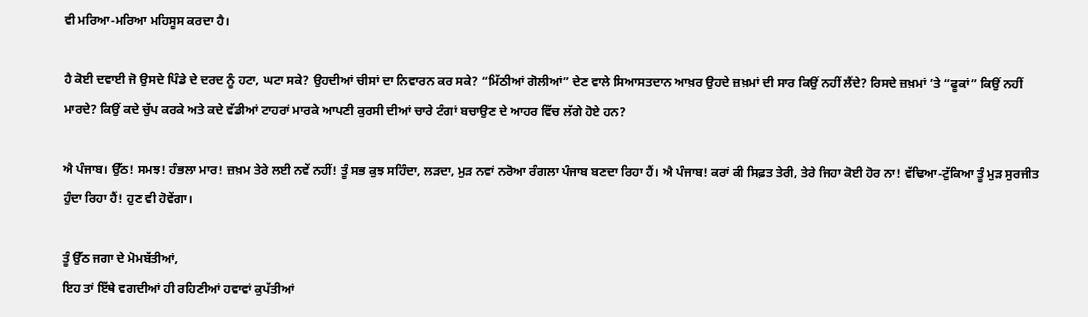ਵੀ ਮਰਿਆ-ਮਰਿਆ ਮਹਿਸੂਸ ਕਰਦਾ ਹੈ।

ਹੈ ਕੋਈ ਦਵਾਈ ਜੋ ਉਸਦੇ ਪਿੰਡੇ ਦੇ ਦਰਦ ਨੂੰ ਹਟਾ, ਘਟਾ ਸਕੇ? ਉਹਦੀਆਂ ਚੀਸਾਂ ਦਾ ਨਿਵਾਰਨ ਕਰ ਸਕੇ? “ਮਿੱਠੀਆਂ ਗੋਲੀਆਂ” ਦੇਣ ਵਾਲੇ ਸਿਆਸਤਦਾਨ ਆਖ਼ਰ ਉਹਦੇ ਜ਼ਖ਼ਮਾਂ ਦੀ ਸਾਰ ਕਿਉਂ ਨਹੀਂ ਲੈਂਦੇ? ਰਿਸਦੇ ਜ਼ਖ਼ਮਾਂ ’ਤੇ “ਫੂਕਾਂ” ਕਿਉਂ ਨਹੀਂ ਮਾਰਦੇ? ਕਿਉਂ ਕਦੇ ਚੁੱਪ ਕਰਕੇ ਅਤੇ ਕਦੇ ਵੱਡੀਆਂ ਟਾਹਰਾਂ ਮਾਰਕੇ ਆਪਣੀ ਕੁਰਸੀ ਦੀਆਂ ਚਾਰੇ ਟੰਗਾਂ ਬਚਾਉਣ ਦੇ ਆਹਰ ਵਿੱਚ ਲੱਗੇ ਹੋਏ ਹਨ?

ਐ ਪੰਜਾਬ। ਉੱਠ! ਸਮਝ! ਹੰਭਲਾ ਮਾਰ! ਜ਼ਖ਼ਮ ਤੇਰੇ ਲਈ ਨਵੇਂ ਨਹੀਂ! ਤੂੰ ਸਭ ਕੁਝ ਸਹਿੰਦਾ, ਲੜਦਾ, ਮੁੜ ਨਵਾਂ ਨਰੋਆ ਰੰਗਲਾ ਪੰਜਾਬ ਬਣਦਾ ਰਿਹਾ ਹੈਂ। ਐ ਪੰਜਾਬ! ਕਰਾਂ ਕੀ ਸਿਫ਼ਤ ਤੇਰੀ, ਤੇਰੇ ਜਿਹਾ ਕੋਈ ਹੋਰ ਨਾ! ਵੱਢਿਆ-ਟੁੱਕਿਆ ਤੂੰ ਮੁੜ ਸੁਰਜੀਤ ਹੁੰਦਾ ਰਿਹਾ ਹੈਂ! ਹੁਣ ਵੀ ਹੋਵੇਂਗਾ।

ਤੂੰ ਉੱਠ ਜਗਾ ਦੇ ਮੋਮਬੱਤੀਆਂ,
ਇਹ ਤਾਂ ਇੱਥੇ ਵਗਦੀਆਂ ਹੀ ਰਹਿਣੀਆਂ ਹਵਾਵਾਂ ਕੁਪੱਤੀਆਂ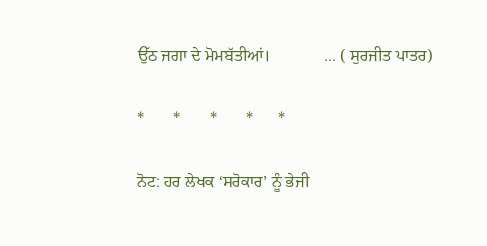ਉੱਠ ਜਗਾ ਦੇ ਮੋਮਬੱਤੀਆਂ।             ... ( ਸੁਰਜੀਤ ਪਾਤਰ)

*       *       *       *      *

ਨੋਟ: ਹਰ ਲੇਖਕ ‘ਸਰੋਕਾਰ’ ਨੂੰ ਭੇਜੀ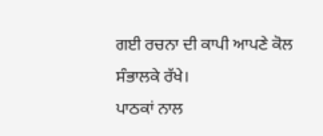ਗਈ ਰਚਨਾ ਦੀ ਕਾਪੀ ਆਪਣੇ ਕੋਲ ਸੰਭਾਲਕੇ ਰੱਖੇ।
ਪਾਠਕਾਂ ਨਾਲ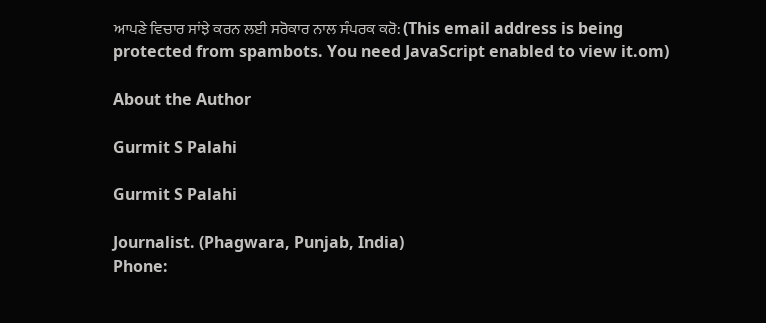ਆਪਣੇ ਵਿਚਾਰ ਸਾਂਝੇ ਕਰਨ ਲਈ ਸਰੋਕਾਰ ਨਾਲ ਸੰਪਰਕ ਕਰੋ: (This email address is being protected from spambots. You need JavaScript enabled to view it.om)

About the Author

Gurmit S Palahi

Gurmit S Palahi

Journalist. (Phagwara, Punjab, India)
Phone: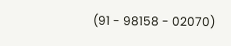(91 - 98158 - 02070)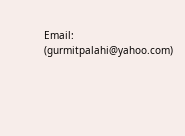Email: (gurmitpalahi@yahoo.com)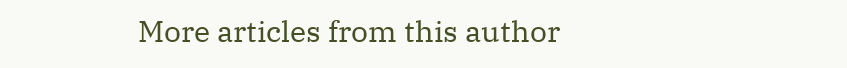More articles from this author